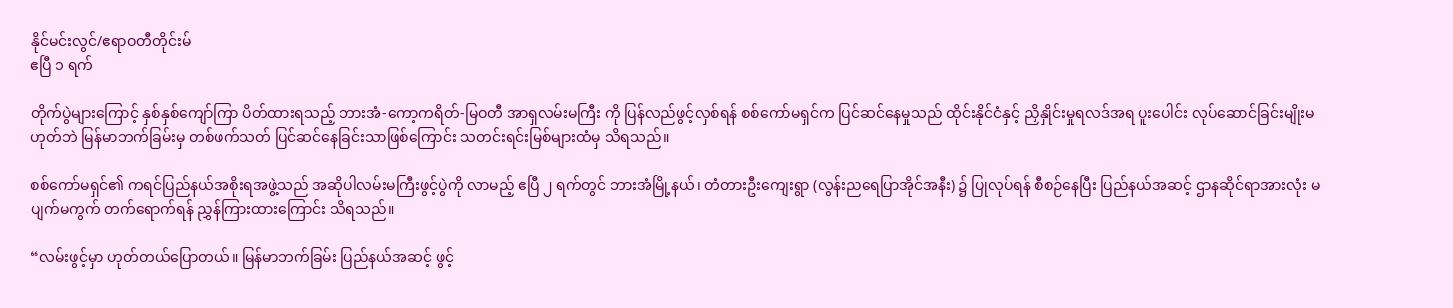နိုင်မင်းလွင်/ဧရာဝတီတိုင်းမ်
ဧပြီ ၁ ရက်

တိုက်ပွဲများကြောင့် နှစ်နှစ်ကျော်ကြာ ပိတ်ထားရသည့် ဘားအံ-ကော့ကရိတ်-မြဝတီ အာရှလမ်းမကြီး ကို ပြန်လည်ဖွင့်လှစ်ရန် စစ်ကော်မရှင်က ပြင်ဆင်နေမှုသည် ထိုင်းနိုင်ငံနှင့် ညှိနှိုင်းမှုရလဒ်အရ ပူးပေါင်း လုပ်ဆောင်ခြင်းမျိုးမဟုတ်ဘဲ မြန်မာဘက်ခြမ်းမှ တစ်ဖက်သတ် ပြင်ဆင်နေခြင်းသာဖြစ်ကြောင်း သတင်းရင်းမြစ်များထံမှ သိရသည်။

စစ်ကော်မရှင်၏ ကရင်ပြည်နယ်အစိုးရအဖွဲ့သည် အဆိုပါလမ်းမကြီးဖွင့်ပွဲကို လာမည့် ဧပြီ ၂ ရက်တွင် ဘားအံမြို့နယ်၊ တံတားဦးကျေးရွာ (လွန်းညရေပြာအိုင်အနီး) ၌ ပြုလုပ်ရန် စီစဉ်နေပြီး ပြည်နယ်အဆင့် ဌာနဆိုင်ရာအားလုံး မပျက်မကွက် တက်ရောက်ရန် ညွှန်ကြားထားကြောင်း သိရသည်။

“လမ်းဖွင့်မှာ ဟုတ်တယ်ပြောတယ်။ မြန်မာဘက်ခြမ်း ပြည်နယ်အဆင့် ဖွင့်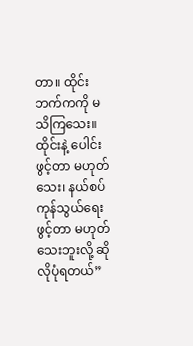တာ။ ထိုင်းဘက်ကကို မသိကြသေး။ ထိုင်းနဲ့ ပေါင်းဖွင့်တာ မဟုတ်သေး၊ နယ်စပ်ကုန်သွယ်ရေး ဖွင့်တာ မဟုတ်သေးဘူးလို့ ဆိုလိုပုံရတယ်”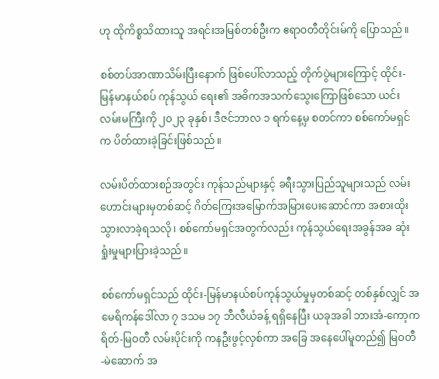ဟု ထိုကိစ္စသိထားသူ အရင်းအမြစ်တစ်ဦးက ဧရာဝတီတိုင်းမ်ကို ပြောသည်။

စစ်တပ်အာဏာသိမ်းပြီးနောက် ဖြစ်ပေါ်လာသည့် တိုက်ပွဲများကြောင့် ထိုင်း-မြန်မာနယ်စပ် ကုန်သွယ် ရေး၏ အဓိကအသက်သွေးကြောဖြစ်သော ယင်းလမ်းမကြီးကို ၂၀၂၃ ခုနှစ်၊ ဒီဇင်ဘာလ ၁ ရက်နေ့မှ စတင်ကာ စစ်ကော်မရှင်က ပိတ်ထားခဲ့ခြင်းဖြစ်သည်။

လမ်းပိတ်ထားစဉ်အတွင်း ကုန်သည်များနှင့် ခရီးသွားပြည်သူများသည် လမ်းဟောင်းများမှတစ်ဆင့် ဂိတ်ကြေးအမြောက်အမြားပေးဆောင်ကာ အစားထိုးသွားလာခဲ့ရသလို၊ စစ်ကော်မရှင်အတွက်လည်း ကုန်သွယ်ရေးအခွန်အခ ဆုံးရှုံးမှုများပြားခဲ့သည်။

စစ်ကော်မရှင်သည် ထိုင်း-မြန်မာနယ်စပ်ကုန်သွယ်မှုမှတစ်ဆင့် တစ်နှစ်လျှင် အမေရိကန်ဒေါ်လာ ၇ ဒသမ ၁၇ ဘီလီယံခန့် ရရှိနေပြီး ယခုအခါ ဘားအံ-ကော့ကရိတ်-မြဝတီ လမ်းပိုင်းကို ကနဦးဖွင့်လှစ်ကာ အခြေ အနေပေါ်မူတည်၍ မြဝတီ-မဲဆောက် အ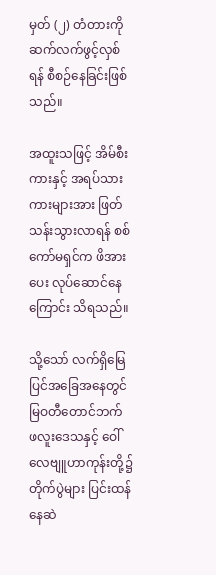မှတ် (၂) တံတားကို ဆက်လက်ဖွင့်လှစ်ရန် စီစဉ်နေခြင်းဖြစ်သည်။

အထူးသဖြင့် အိမ်စီးကားနှင့် အရပ်သားကားများအား ဖြတ်သန်းသွားလာရန် စစ်ကော်မရှင်က ဖိအားပေး လုပ်ဆောင်နေကြောင်း သိရသည်။

သို့သော် လက်ရှိမြေပြင်အခြေအနေတွင် မြဝတီတောင်ဘက် ဖလူးဒေသနှင့် ဝေါ်လေဗျူဟာကုန်းတို့၌ တိုက်ပွဲများ ပြင်းထန်နေဆဲ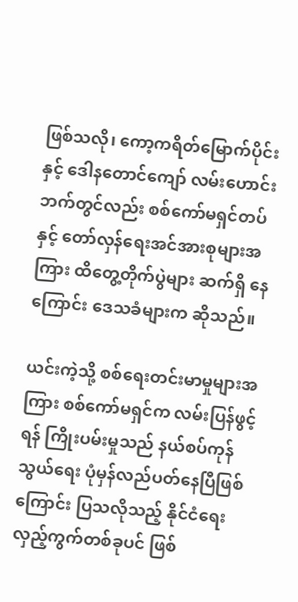ဖြစ်သလို၊ ကော့ကရိတ်မြောက်ပိုင်းနှင့် ဒေါနတောင်ကျော် လမ်းဟောင်း ဘက်တွင်လည်း စစ်ကော်မရှင်တပ်နှင့် တော်လှန်ရေးအင်အားစုများအကြား ထိတွေ့တိုက်ပွဲများ ဆက်ရှိ နေကြောင်း ဒေသခံများက ဆိုသည်။

ယင်းကဲ့သို့ စစ်ရေးတင်းမာမှုများအကြား စစ်ကော်မရှင်က လမ်းပြန်ဖွင့်ရန် ကြိုးပမ်းမှုသည် နယ်စပ်ကုန်သွယ်ရေး ပုံမှန်လည်ပတ်နေပြီဖြစ်ကြောင်း ပြသလိုသည့် နိုင်ငံရေးလှည့်ကွက်တစ်ခုပင် ဖြစ်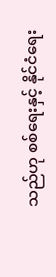သည်ဟု စစ်ရေးနှင့် နိုင်ငံရေး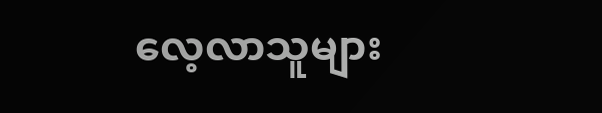လေ့လာသူများ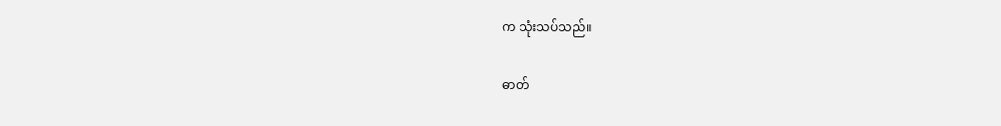က သုံးသပ်သည်။

ဓာတ်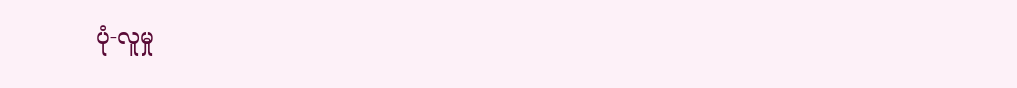ပုံ-လူမှု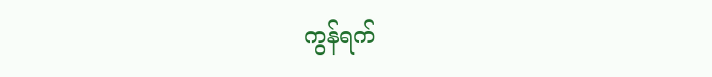ကွန်ရက်